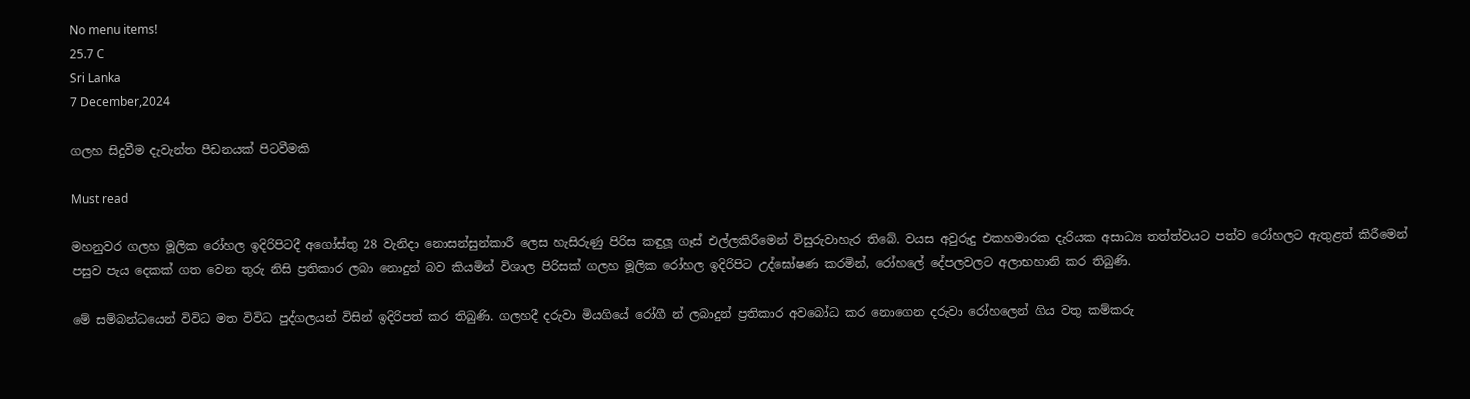No menu items!
25.7 C
Sri Lanka
7 December,2024

ගලහ සිදුවීම දැවැන්ත පීඩනයක් පිටවීමකි

Must read

මහනුවර ගලහ මූලික රෝහල ඉදිරිපිටදී අගෝස්තු 28 වැනිදා නොසන්සුන්කාරී ලෙස හැසිරුණු පිරිස කඳුලූ‍ ගෑස් එල්ලකිරීමෙන් විසුරුවාහැර තිබේ. වයස අවුරුදු එකහමාරක දැරියක අසාධ්‍ය තත්ත්වයට පත්ව රෝහලට ඇතුළත් කිරීමෙන් පසුව පැය දෙකක් ගත වෙන තුරු නිසි ප්‍රතිකාර ලබා නොදුන් බව කියමින් විශාල පිරිසක් ගලහ මූලික රෝහල ඉදිරිපිට උද්ඝෝෂණ කරමින්, රෝහලේ දේපලවලට අලාභහානි කර තිබුණි.

මේ සම්බන්ධයෙන් විවිධ මත විවිධ පුද්ගලයන් විසින් ඉදිරිපත් කර තිබුණි. ගලහදී දරුවා මියගියේ රෝගී න් ලබාදුන් ප්‍රතිකාර අවබෝධ කර නොගෙන දරුවා රෝහලෙන් ගිය වතු කම්කරු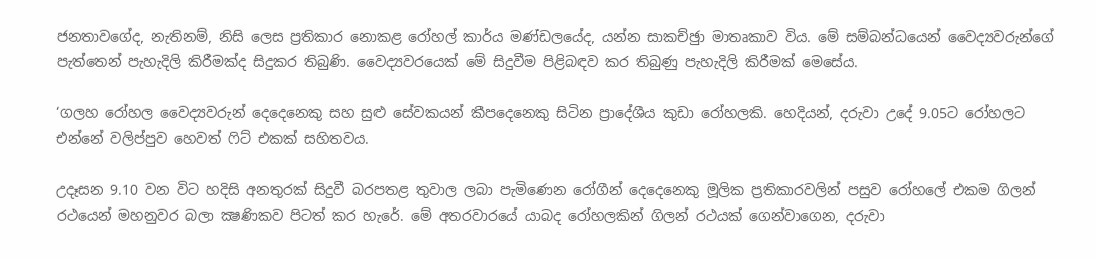ජනතාවගේද, නැතිනම්, නිසි ලෙස ප්‍රතිකාර නොකළ රෝහල් කාර්ය මණ්ඩලයේද, යන්න සාකච්ඡුා මාතෘකාව විය. මේ සම්බන්ධයෙන් වෛද්‍යවරුන්ගේ පැත්තෙන් පැහැදිලි කිරීමක්ද සිදුකර තිබුණි. වෛද්‍යවරයෙක් මේ සිදුවීම පිළිබඳව කර තිබුණු පැහැදිලි කිරීමක් මෙසේය.

‘ගලහ රෝහල වෛද්‍යවරුන් දෙදෙනෙකු සහ සුළු සේවකයන් කීපදෙනෙකු සිටින ප්‍රාදේශීය කුඩා රෝහලකි. හෙදියන්, දරුවා උදේ 9.05ට රෝහලට එන්නේ වලිප්පුව හෙවත් ෆිට් එකක් සහිතවය.

උදෑසන 9.10 වන විට හදිසි අනතුරක් සිදුවී බරපතළ තුවාල ලබා පැමිණෙන රෝගීන් දෙදෙනෙකු මූලික ප්‍රතිකාරවලින් පසුව රෝහලේ එකම ගිලන් රථයෙන් මහනුවර බලා ක්‍ෂණිකව පිටත් කර හැරේ. මේ අතරවාරයේ යාබද රෝහලකින් ගිලන් රථයක් ගෙන්වාගෙන, දරුවා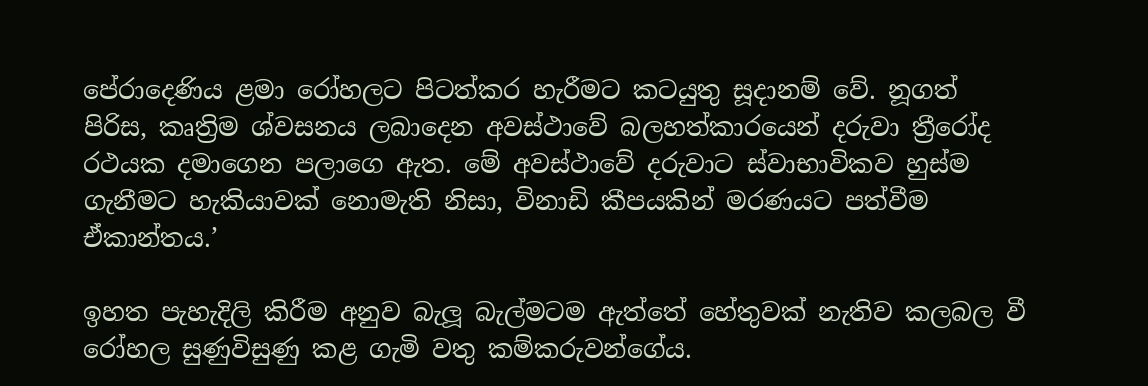පේරාදෙණිය ළමා රෝහලට පිටත්කර හැරීමට කටයුතු සූදානම් වේ. නූගත් පිරිස, කෘත්‍රිම ශ්වසනය ලබාදෙන අවස්ථාවේ බලහත්කාරයෙන් දරුවා ත්‍රීරෝද රථයක දමාගෙන පලාගෙ ඇත. මේ අවස්ථාවේ දරුවාට ස්වාභාවිකව හුස්ම ගැනීමට හැකියාවක් නොමැති නිසා, විනාඩි කීපයකින් මරණයට පත්වීම ඒකාන්තය.’

ඉහත පැහැදිලි කිරීම අනුව බැලූ බැල්මටම ඇත්තේ හේතුවක් නැතිව කලබල වී රෝහල සුණුවිසුණු කළ ගැමි වතු කම්කරුවන්ගේය.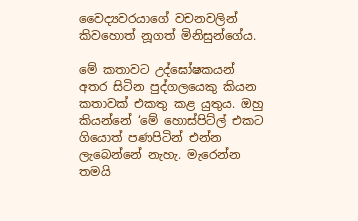වෛද්‍යවරයාගේ වචනවලින් කිවහොත් නූගත් මිනිසුන්ගේය.

මේ කතාවට උද්ඝෝෂකයන් අතර සිටින පුද්ගලයෙකු කියන කතාවක් එකතු කළ යුතුය. ඔහු කියන්නේ ‘මේ හොස්පිට්ල් එකට ගියොත් පණපිටින් එන්න ලැබෙන්නේ නැහැ. මැරෙන්න තමයි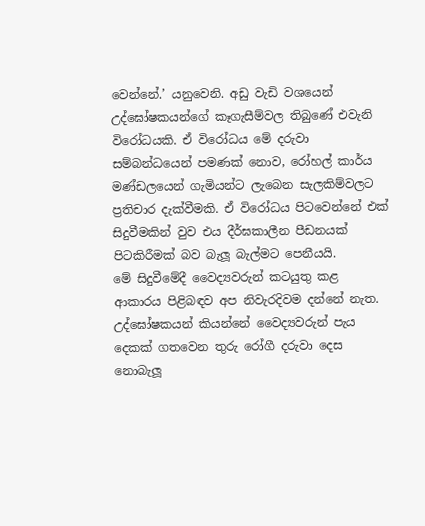වෙන්නේ.’ යනුවෙනි. අඩු වැඩි වශයෙන් උද්ඝෝෂකයන්ගේ කෑගැසීම්වල තිබුණේ එවැනි විරෝධයකි. ඒ විරෝධය මේ දරුවා සම්බන්ධයෙන් පමණක් නොව, රෝහල් කාර්ය මණ්ඩලයෙන් ගැමියන්ට ලැබෙන සැලකිම්වලට ප්‍රතිචාර දැක්වීමකි. ඒ විරෝධය පිටවෙන්නේ එක් සිදුවීමකින් වුව එය දීර්ඝකාලීන පීඩනයක් පිටකිරීමක් බව බැලූ බැල්මට පෙනීයයි.
මේ සිදුවීමේදී වෛද්‍යවරුන් කටයුතු කළ ආකාරය පිළිබඳව අප නිවැරදිවම දන්නේ නැත. උද්ඝෝෂකයන් කියන්නේ වෛද්‍යවරුන් පැය දෙකක් ගතවෙන තුරු රෝගී දරුවා දෙස නොබැලූ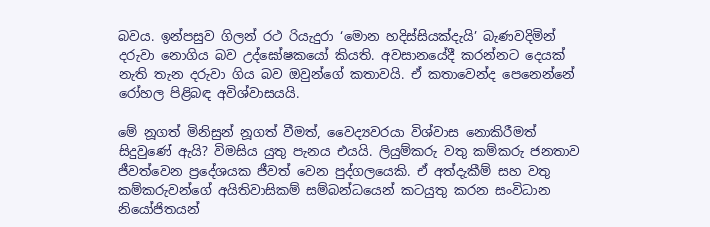බවය. ඉන්පසුව ගිලන් රථ රියැදුරා ‘මොන හදිස්සියක්දැයි’ බැණවදිමින් දරුවා නොගිය බව උද්ඝෝෂකයෝ කියති. අවසානයේදී කරන්නට දෙයක් නැති තැන දරුවා ගිය බව ඔවුන්ගේ කතාවයි. ඒ කතාවෙන්ද පෙනෙන්නේ රෝහල පිළිබඳ අවිශ්වාසයයි.

මේ නූගත් මිනිසුන් නූගත් වීමත්, වෛද්‍යවරයා විශ්වාස නොකිරීමත් සිදුවුණේ ඇයි? විමසිය යුතු පැනය එයයි. ලියුම්කරු වතු කම්කරු ජනතාව ජීවත්වෙන ප්‍රදේශයක ජීවත් වෙන පුද්ගලයෙකි. ඒ අත්දැකීම් සහ වතු කම්කරුවන්ගේ අයිතිවාසිකම් සම්බන්ධයෙන් කටයුතු කරන සංවිධාන නියෝජිතයන්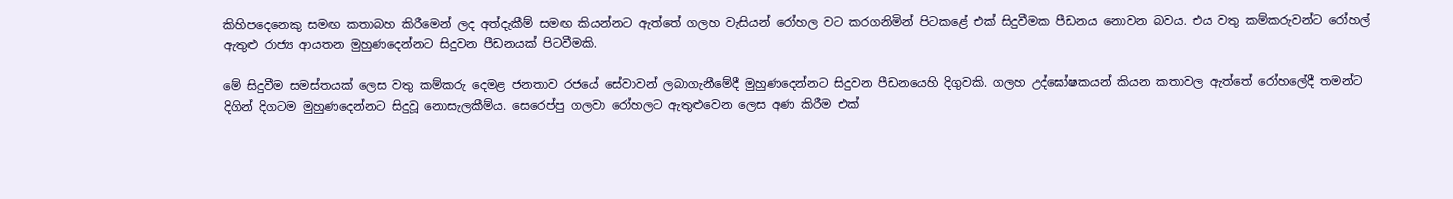කිහිපදෙනෙකු සමඟ කතාබහ කිරීමෙන් ලද අත්දැකීම් සමඟ කියන්නට ඇත්තේ ගලහ වැසියන් රෝහල වට කරගනිමින් පිටකළේ එක් සිදුවීමක පීඩනය නොවන බවය. එය වතු කම්කරුවන්ට රෝහල් ඇතුළු රාජ්‍ය ආයතන මුහුණදෙන්නට සිදුවන පීඩනයක් පිටවීමකි.

මේ සිදුවීම සමස්තයක් ලෙස වතු කම්කරු දෙමළ ජනතාව රජයේ සේවාවන් ලබාගැනීමේදී මුහුණදෙන්නට සිදුවන පීඩනයෙහි දිගුවකි. ගලහ උද්ඝෝෂකයන් කියන කතාවල ඇත්තේ රෝහලේදී තමන්ට දිගින් දිගටම මුහුණදෙන්නට සිදුවූ නොසැලකීම්ය. සෙරෙප්පු ගලවා රෝහලට ඇතුළුවෙන ලෙස අණ කිරීම එක්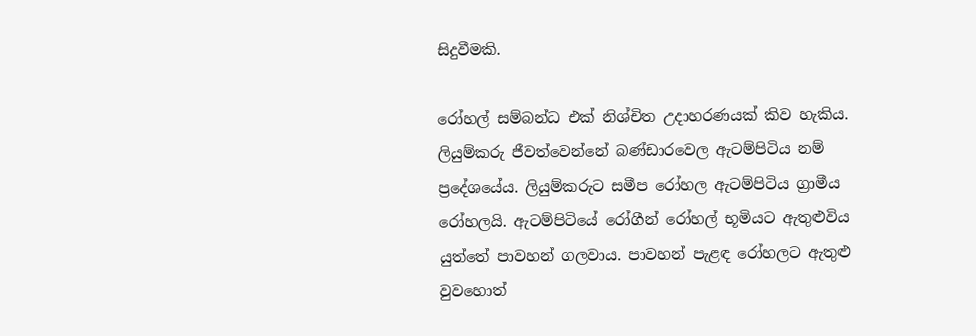සිදුවීමකි.

රෝහල් සම්බන්ධ එක් නිශ්චිත උදාහරණයක් කිව හැකිය. ලියුම්කරු ජීවත්වෙන්නේ බණ්ඩාරවෙල ඇටම්පිටිය නම් ප්‍රදේශයේය. ලියුම්කරුට සමීප රෝහල ඇටම්පිටිය ග්‍රාමීය රෝහලයි. ඇටම්පිටියේ රෝගීන් රෝහල් භූමියට ඇතුළුවිය යුත්තේ පාවහන් ගලවාය. පාවහන් පැළඳ රෝහලට ඇතුළු වුවහොත්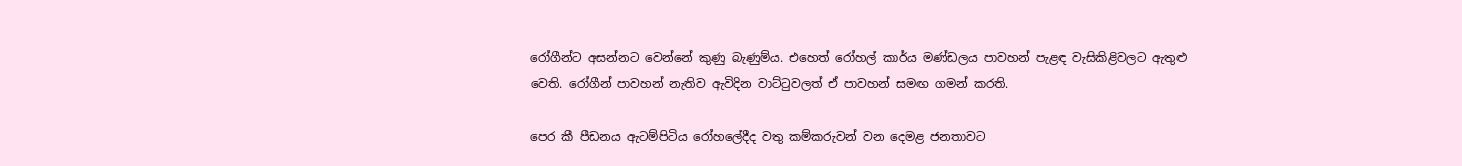රෝගීන්ට අසන්නට වෙන්නේ කුණු බැණුම්ය. එහෙත් රෝහල් කාර්ය මණ්ඩලය පාවහන් පැළඳ වැසිකිළිවලට ඇතුළු වෙති. රෝගීන් පාවහන් නැතිව ඇවිදින වාට්ටුවලත් ඒ පාවහන් සමඟ ගමන් කරති.

පෙර කී පීඩනය ඇටම්පිටිය රෝහලේදීද වතු කම්කරුවන් වන දෙමළ ජනතාවට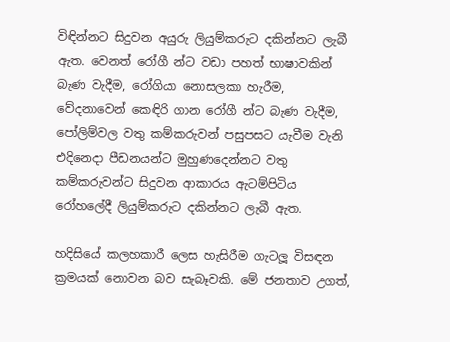විඳින්නට සිදුවන අයුරු ලියුම්කරුට දකින්නට ලැබී ඇත. වෙනත් රෝගී න්ට වඩා පහත් භාෂාවකින් බැණ වැදීම, රෝගියා නොසලකා හැරීම, වේදනාවෙන් කෙඳිරි ගාන රෝගී න්ට බැණ වැදීම, පෝලිම්වල වතු කම්කරුවන් පසුපසට යැවීම වැනි එදිනෙදා පීඩනයන්ට මුහුණදෙන්නට වතු කම්කරුවන්ට සිදුවන ආකාරය ඇටම්පිටිය රෝහලේදී ලියුම්කරුට දකින්නට ලැබී ඇත.

හදිසියේ කලහකාරී ලෙස හැසිරීම ගැටලූ‍ විසඳන ක්‍රමයක් නොවන බව සැබෑවකි. මේ ජනතාව උගත්,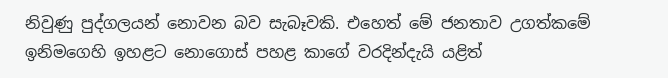නිවුණු පුද්ගලයන් නොවන බව සැබෑවකි. එහෙත් මේ ජනතාව උගත්කමේ ඉනිමගෙහි ඉහළට නොගොස් පහළ කාගේ වරදින්දැයි යළිත්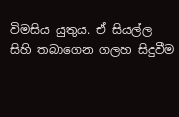විමසිය යුතුය. ඒ සියල්ල සිහි තබාගෙන ගලහ සිදුවීම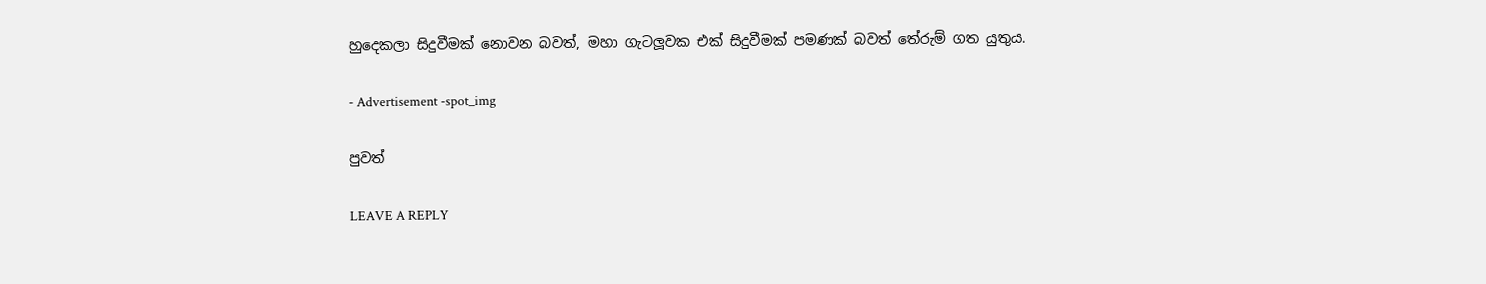හුදෙකලා සිදුවීමක් නොවන බවත්, මහා ගැටලූ‍වක එක් සිදුවීමක් පමණක් බවත් තේරුම් ගත යුතුය.

- Advertisement -spot_img

පුවත්

LEAVE A REPLY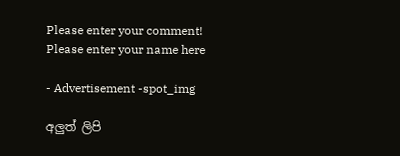Please enter your comment!
Please enter your name here

- Advertisement -spot_img

අලුත් ලිපි